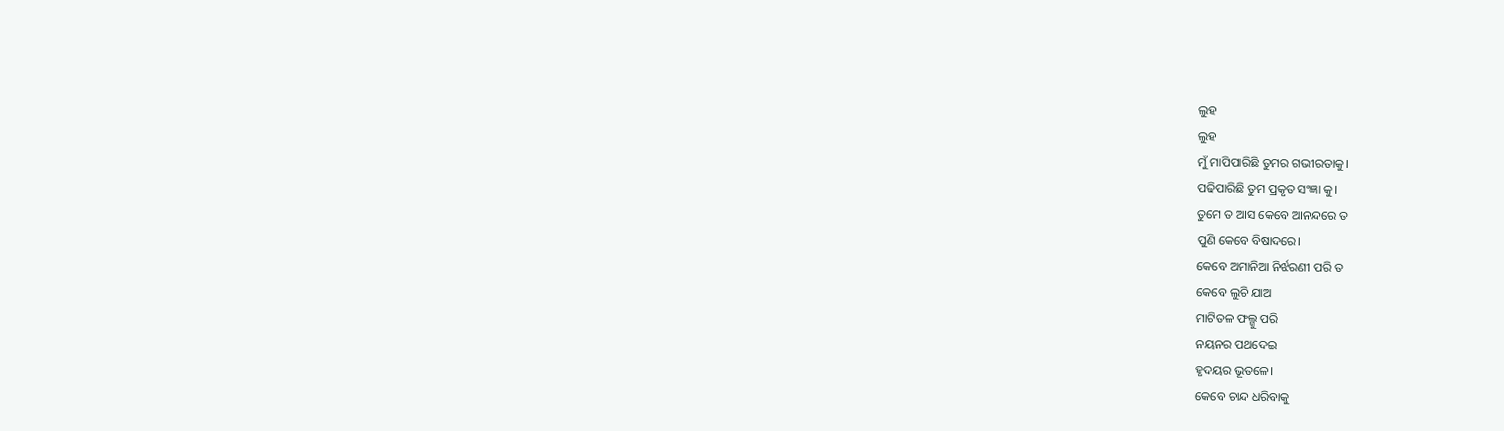ଲୁହ
ଲୁହ
ମୁଁ ମାପିପାରିଛି ତୁମର ଗଭୀରତାକୁ।
ପଢିପାରିଛି ତୁମ ପ୍ରକୃତ ସଂଜ୍ଞା କୁ।
ତୁମେ ତ ଆସ କେବେ ଆନନ୍ଦରେ ତ
ପୁଣି କେବେ ବିଷାଦରେ।
କେବେ ଅମାନିଆ ନିର୍ଝରଣୀ ପରି ତ
କେବେ ଲୁଚି ଯାଅ
ମାଟିତଳ ଫଲ୍ଗୁ ପରି
ନୟନର ପଥଦେଇ
ହୃଦୟର ଭୂତଳେ।
କେବେ ଚାନ୍ଦ ଧରିବାକୁ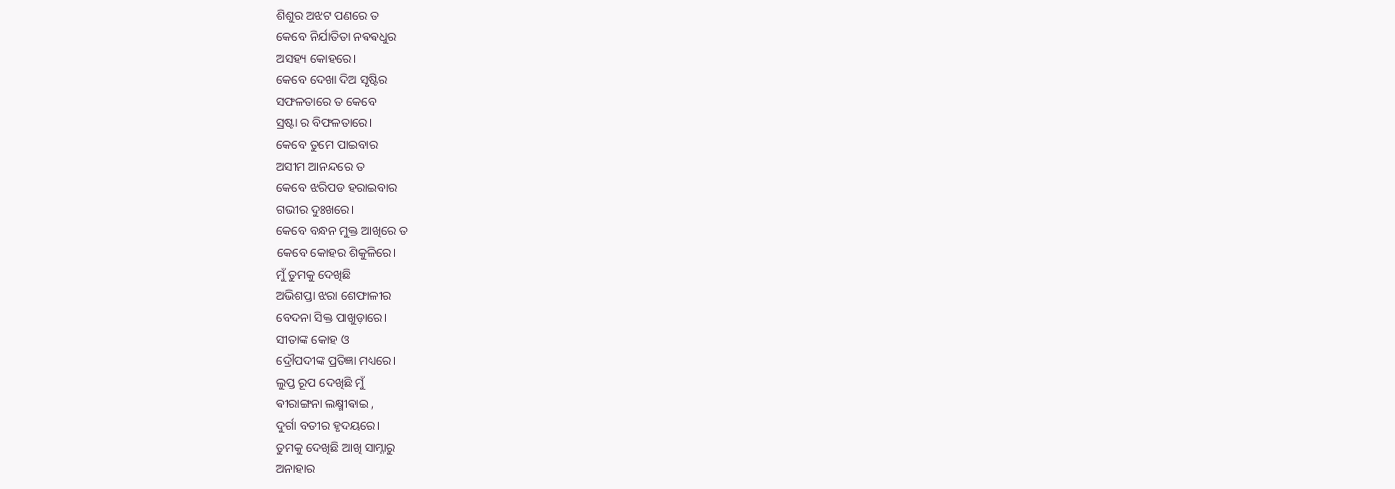ଶିଶୁର ଅଝଟ ପଣରେ ତ
କେବେ ନିର୍ଯାତିତା ନଵଵଧୁର
ଅସହ୍ୟ କୋହରେ।
କେବେ ଦେଖା ଦିଅ ସୃଷ୍ଟିର
ସଫଳତାରେ ତ କେବେ
ସ୍ରଷ୍ଟା ର ବିଫଳତାରେ।
କେବେ ତୁମେ ପାଇବାର
ଅସୀମ ଆନନ୍ଦରେ ତ
କେବେ ଝରିପଡ ହରାଇବାର
ଗଭୀର ଦୁଃଖରେ।
କେବେ ବନ୍ଧନ ମୁକ୍ତ ଆଖିରେ ତ
କେବେ କୋହର ଶିକୁଳିରେ।
ମୁଁ ତୁମକୁ ଦେଖିଛି
ଅଭିଶପ୍ତା ଝରା ଶେଫାଳୀର
ବେଦନା ସିକ୍ତ ପାଖୁଡ଼ାରେ।
ସୀତାଙ୍କ କୋହ ଓ
ଦ୍ରୌପଦୀଙ୍କ ପ୍ରତିଜ୍ଞା ମଧ୍ୟରେ।
ଲୁପ୍ତ ରୂପ ଦେଖିଛି ମୁଁ
ଵୀରାଙ୍ଗନା ଲକ୍ଷ୍ମୀଵାଇ ,
ଦୁର୍ଗା ବତୀର ହୃଦୟରେ।
ତୁମକୁ ଦେଖିଛି ଆଖି ସାମ୍ନାରୁ
ଅନାହାର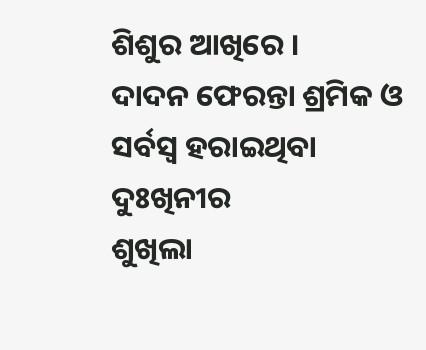ଶିଶୁର ଆଖିରେ ।
ଦାଦନ ଫେରନ୍ତା ଶ୍ରମିକ ଓ
ସର୍ବସ୍ବ ହରାଇଥିବା ଦୁଃଖିନୀର
ଶୁଖିଲା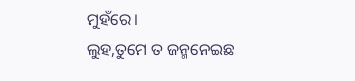ମୁହଁରେ।
ଲୁହ,ତୁମେ ତ ଜନ୍ମନେଇଛ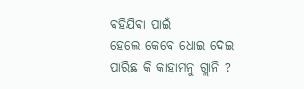ଵହିଯିଵା ପାଇଁ
ହେଲେ କେବେ ଧୋଇ ଦେଇ
ପାରିଛ କି କାହାମନୁ ଗ୍ଲାନି ?